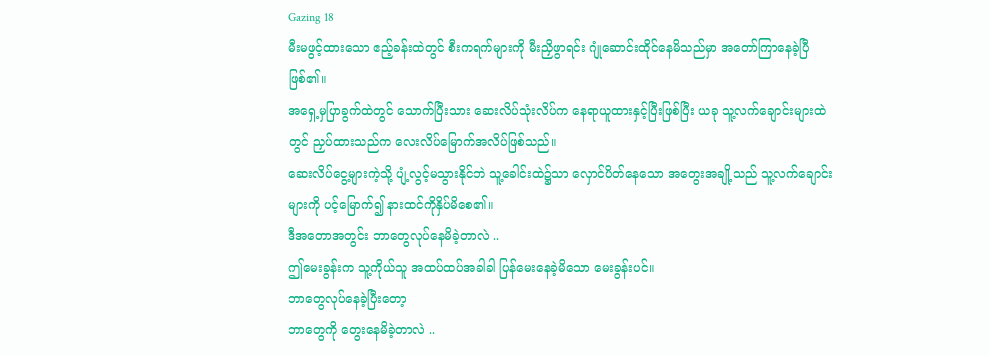Gazing 18
မီးမဖွင့်ထားသော ဧည့်ခန်းထဲတွင် စီးကရက်များကို မီးညှိဖွာရင်း ဂျုံဆောင်းထိုင်နေမိသည်မှာ အတော်ကြာနေခဲ့ပြီဖြစ်၏။
အရှေ့မှပြာခွက်ထဲတွင် သောက်ပြီးသား ဆေးလိပ်သုံးလိပ်က နေရာယူထားနှင့်ပြီးဖြစ်ပြီး ယခု သူ့လက်ချောင်းများထဲတွင် ညှပ်ထားသည်က လေးလိပ်မြောက်အလိပ်ဖြစ်သည်။
ဆေးလိပ်ငွေ့များကဲ့သို့ ပျံ့လွင့်မသွားနိုင်ဘဲ သူ့ခေါင်းထဲ၌သာ လှောင်ပိတ်နေသော အတွေးအချို့သည် သူ့လက်ချောင်းများကို ပင့်မြောက်၍ နားထင်ကိုနှိပ်မိစေ၏။
ဒီအတောအတွင်း ဘာတွေလုပ်နေမိခဲ့တာလဲ ..
ဤမေးခွန်းက သူ့ကိုယ်သူ အထပ်ထပ်အခါခါ ပြန်မေးနေခဲ့မိသော မေးခွန်းပင်။
ဘာတွေလုပ်နေခဲ့ပြီးတော့
ဘာတွေကို တွေးနေမိခဲ့တာလဲ ..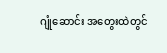ဂျုံဆောင်း အတွေးထဲတွင်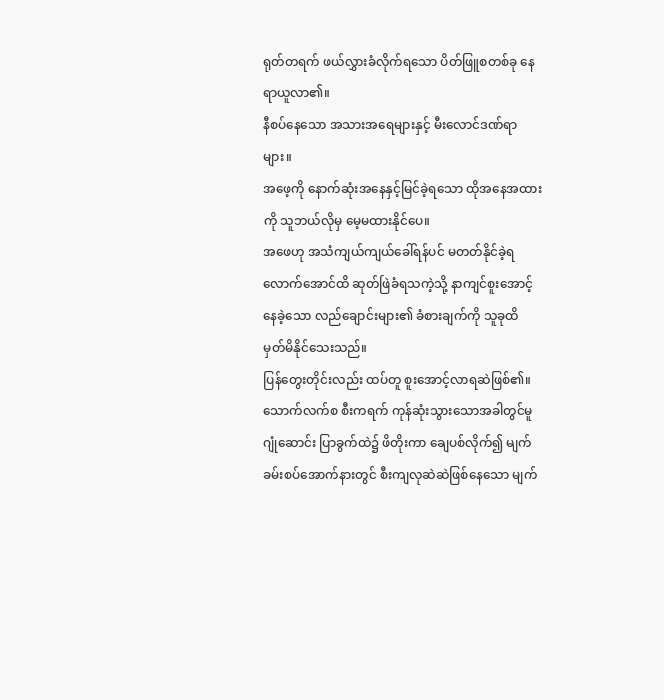ရုတ်တရက် ဖယ်လွှားခံလိုက်ရသော ပိတ်ဖြူစတစ်ခု နေရာယူလာ၏။
နီစပ်နေသော အသားအရေများနှင့် မီးလောင်ဒဏ်ရာများ။
အဖေ့ကို နောက်ဆုံးအနေနှင့်မြင်ခဲ့ရသော ထိုအနေအထားကို သူဘယ်လိုမှ မေ့မထားနိုင်ပေ။
အဖေဟု အသံကျယ်ကျယ်ခေါ်ရန်ပင် မတတ်နိုင်ခဲ့ရလောက်အောင်ထိ ဆုတ်ဖြဲခံရသကဲ့သို့ နာကျင်စူးအောင့်နေခဲ့သော လည်ချောင်းများ၏ ခံစားချက်ကို သူခုထိ မှတ်မိနိုင်သေးသည်။
ပြန်တွေးတိုင်းလည်း ထပ်တူ စူးအောင့်လာရဆဲဖြစ်၏။
သောက်လက်စ စီးကရက် ကုန်ဆုံးသွားသောအခါတွင်မူ ဂျုံဆောင်း ပြာခွက်ထဲ၌ ဖိတိုးကာ ချေပစ်လိုက်၍ မျက်ခမ်းစပ်အောက်နားတွင် စီးကျလုဆဲဆဲဖြစ်နေသော မျက်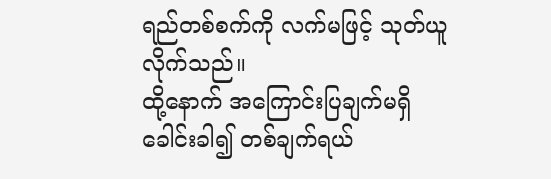ရည်တစ်စက်ကို လက်မဖြင့် သုတ်ယူလိုက်သည်။
ထို့နောက် အကြောင်းပြချက်မရှိ ခေါင်းခါ၍ တစ်ချက်ရယ်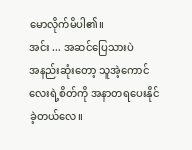မောလိုက်မိပါ၏။
အင်း ... အဆင်ပြေသားပဲ
အနည်းဆုံးတော့ သူအဲ့ကောင်လေးရဲ့စိတ်ကို အနာတရပေးနိုင်ခဲ့တယ်လေ။